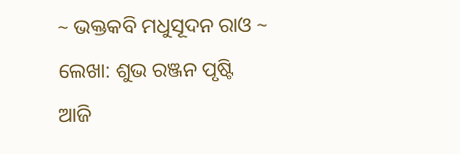~ ଭକ୍ତକବି ମଧୁସୂଦନ ରାଓ ~
ଲେଖା: ଶୁଭ ରଞ୍ଜନ ପୃଷ୍ଟି
ଆଜି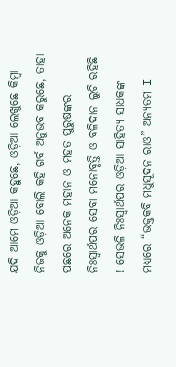ଯଦି ଆମେ ଓଡ଼ିଆ କହୁଛେ, ଓଡ଼ିଆ ଲେଖୁଛେ କିମ୍ବା ନିଜକୁ ଓଡ଼ିଆ ବୋଲି କହି ଗର୍ବ ଅନୁଭବ କରୁଛେ, ତାହା ପଛରେ ଅନେକ ମହାନ ଓ ମହତ ପୁରୁଷଙ୍କର ନିଃସ୍ଵାର୍ଥପର ସେବା ମନୋବୃତ୍ତି ଓ ବଳିଦାନ ଲୁଚି ରହିଛି ! ସେଭଳି ନିଃସ୍ଵାର୍ଥପର ଓଡ଼ିଆ ସାହିତ୍ୟ ସାଧକଙ୍କ ମଧ୍ୟରେ “ଭକ୍ତକବି ମଧୁସୂଦନ ରାଓ” ଅନ୍ୟତମ I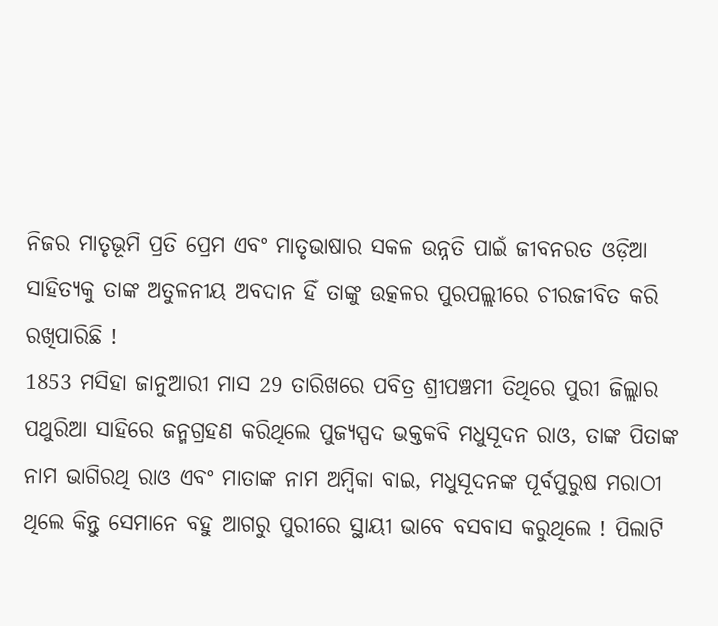ନିଜର ମାତୃଭୂମି ପ୍ରତି ପ୍ରେମ ଏବଂ ମାତୃଭାଷାର ସକଳ ଉନ୍ନତି ପାଇଁ ଜୀବନରତ ଓଡ଼ିଆ ସାହିତ୍ୟକୁ ତାଙ୍କ ଅତୁଳନୀୟ ଅବଦାନ ହିଁ ତାଙ୍କୁ ଉତ୍କଳର ପୁରପଲ୍ଲୀରେ ଚୀରଜୀବିତ କରି ରଖିପାରିଛି !
1853 ମସିହା ଜାନୁଆରୀ ମାସ 29 ତାରିଖରେ ପବିତ୍ର ଶ୍ରୀପଞ୍ଚମୀ ତିଥିରେ ପୁରୀ ଜିଲ୍ଲାର ପଥୁରିଆ ସାହିରେ ଜନ୍ମଗ୍ରହଣ କରିଥିଲେ ପୁଜ୍ୟସ୍ପଦ ଭକ୍ତକବି ମଧୁସୂଦନ ରାଓ, ତାଙ୍କ ପିତାଙ୍କ ନାମ ଭାଗିରଥି ରାଓ ଏବଂ ମାତାଙ୍କ ନାମ ଅମ୍ବିକା ବାଇ, ମଧୁସୂଦନଙ୍କ ପୂର୍ବପୁରୁଷ ମରାଠୀ ଥିଲେ କିନ୍ତୁ ସେମାନେ ବହୁ ଆଗରୁ ପୁରୀରେ ସ୍ଥାୟୀ ଭାବେ ବସବାସ କରୁଥିଲେ ! ପିଲାଟି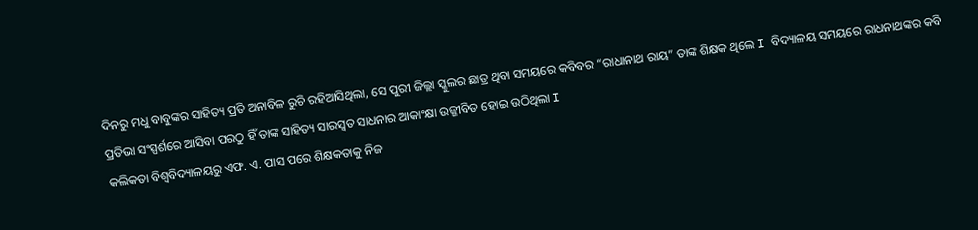ଦିନରୁ ମଧୁ ବାବୁଙ୍କର ସାହିତ୍ୟ ପ୍ରତି ଅନାବିଳ ରୁଚି ରହିଆସିଥିଲା, ସେ ପୁରୀ ଜିଲ୍ଲା ସ୍କୁଲର ଛାତ୍ର ଥିବା ସମୟରେ କବିବର “ରାଧାନାଥ ରାୟ” ତାଙ୍କ ଶିକ୍ଷକ ଥିଲେ I ବିଦ୍ୟାଳୟ ସମୟରେ ରାଧନାଥଙ୍କର କବି ପ୍ରତିଭା ସଂସ୍ପର୍ଶରେ ଆସିବା ପରଠୁ ହିଁ ତାଙ୍କ ସାହିତ୍ୟ ସାରସ୍ୱତ ସାଧନାର ଆକାଂକ୍ଷା ଉଜ୍ଜୀବିତ ହୋଇ ଉଠିଥିଲା I
କଲିକତା ବିଶ୍ୱବିଦ୍ୟାଳୟରୁ ଏଫ. ଏ. ପାସ ପରେ ଶିକ୍ଷକତାକୁ ନିଜ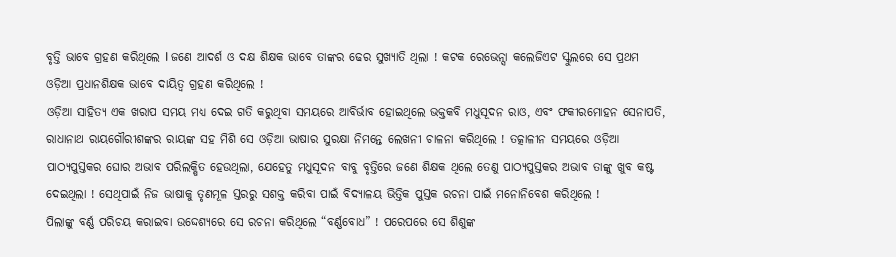ବୃତ୍ତି ଭାବେ ଗ୍ରହଣ କରିଥିଲେ I ଜଣେ ଆଦର୍ଶ ଓ ଦକ୍ଷ ଶିକ୍ଷକ ଭାବେ ତାଙ୍କର ଢେର ସୁଖ୍ୟାତି ଥିଲା ! କଟକ ରେଭେନ୍ସା କଲେଜିଏଟ ସ୍କୁଲରେ ସେ ପ୍ରଥମ ଓଡ଼ିଆ ପ୍ରଧାନଶିକ୍ଷକ ଭାବେ ଦାୟିତ୍ୱ ଗ୍ରହଣ କରିଥିଲେ !
ଓଡ଼ିଆ ସାହିତ୍ୟ ଏକ ଖରାପ ସମୟ ମଧ୍ଯ ଦେଇ ଗତି କରୁଥିବା ସମୟରେ ଆବିର୍ଭାବ ହୋଇଥିଲେ ଭକ୍ତକବି ମଧୁସୂଦନ ରାଓ, ଏବଂ ଫକୀରମୋହନ ସେନାପତି, ରାଧାନାଥ ରାୟଗୌରୀଶଙ୍କର ରାୟଙ୍କ ସହ ମିଶି ସେ ଓଡ଼ିଆ ଭାଷାର ସୁରକ୍ଷା ନିମନ୍ତେ ଲେଖନୀ ଚାଳନା କରିଥିଲେ ! ତତ୍କାଳୀନ ସମୟରେ ଓଡ଼ିଆ ପାଠ୍ୟପୁସ୍ତକର ଘୋର ଅଭାବ ପରିଲକ୍ଷିତ ହେଉଥିଲା, ଯେହେତୁ ମଧୁସୂଦନ ବାବୁ ବୃତ୍ତିରେ ଜଣେ ଶିକ୍ଷକ ଥିଲେ ତେଣୁ ପାଠ୍ୟପୁସ୍ତକର ଅଭାବ ତାଙ୍କୁ ଖୁବ କଷ୍ଟ ଦେଇଥିଲା ! ସେଥିପାଇଁ ନିଜ ଭାଷାକୁ ତୃଣମୂଳ ସ୍ତରରୁ ସଶକ୍ତ କରିବା ପାଇଁ ବିଦ୍ୟାଳୟ ଭିତ୍ତିକ ପୁସ୍ତକ ରଚନା ପାଇଁ ମନୋନିବେଶ କରିଥିଲେ !
ପିଲାଙ୍କୁ ବର୍ଣ୍ଣ ପରିଚୟ କରାଇବା ଉଦ୍ଦେଶ୍ୟରେ ସେ ରଚନା କରିଥିଲେ “ବର୍ଣ୍ଣବୋଧ” ! ପରେପରେ ସେ ଶିଶୁଙ୍କ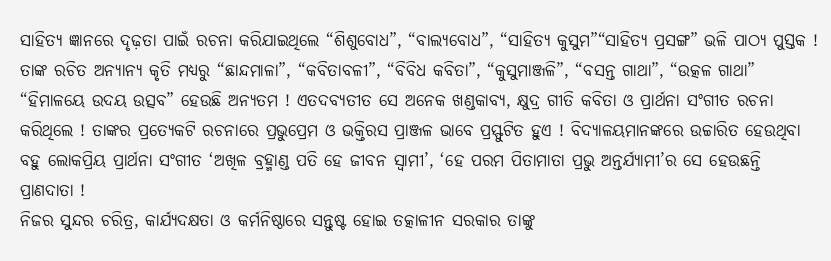ସାହିତ୍ୟ ଜ୍ଞାନରେ ଦୃଢ଼ତା ପାଇଁ ରଚନା କରିଯାଇଥିଲେ “ଶିଶୁବୋଧ”, “ବାଲ୍ୟବୋଧ”, “ସାହିତ୍ୟ କୁସୁମ”“ସାହିତ୍ୟ ପ୍ରସଙ୍ଗ” ଭଳି ପାଠ୍ୟ ପୁସ୍ତକ ! ତାଙ୍କ ରଚିତ ଅନ୍ୟାନ୍ୟ କୃତି ମଧ୍ୟରୁ “ଛାନ୍ଦମାଳା”, “କବିତାବଳୀ”, “ବିବିଧ କବିତା”, “କୁସୁମାଞ୍ଜଳି”, “ବସନ୍ତ ଗାଥା”, “ଉତ୍କଳ ଗାଥା” “ହିମାଳୟେ ଉଦୟ ଉତ୍ସବ” ହେଉଛି ଅନ୍ୟତମ ! ଏତଦବ୍ୟତୀତ ସେ ଅନେକ ଖଣ୍ଡକାବ୍ୟ, କ୍ଷୁଦ୍ର ଗୀତି କବିତା ଓ ପ୍ରାର୍ଥନା ସଂଗୀତ ରଚନା କରିଥିଲେ ! ତାଙ୍କର ପ୍ରତ୍ୟେକଟି ରଚନାରେ ପ୍ରଭୁପ୍ରେମ ଓ ଭକ୍ତିରସ ପ୍ରାଞ୍ଜଳ ଭାବେ ପ୍ରସ୍ଫୁଟିତ ହୁଏ ! ବିଦ୍ୟାଳୟମାନଙ୍କରେ ଉଚ୍ଚାରିତ ହେଉଥିବା ବହୁ ଲୋକପ୍ରିୟ ପ୍ରାର୍ଥନା ସଂଗୀତ ‘ଅଖିଳ ବ୍ରହ୍ମାଣ୍ଡ ପତି ହେ ଜୀବନ ସ୍ୱାମୀ’, ‘ହେ ପରମ ପିତାମାତା ପ୍ରଭୁ ଅନ୍ତର୍ଯ୍ୟାମୀ’ର ସେ ହେଉଛନ୍ତି ପ୍ରାଣଦାତା !
ନିଜର ସୁନ୍ଦର ଚରିତ୍ର, କାର୍ଯ୍ୟଦକ୍ଷତା ଓ କର୍ମନିଷ୍ଠାରେ ସନ୍ତୁଷ୍ଟ ହୋଇ ତତ୍କାଳୀନ ସରକାର ତାଙ୍କୁ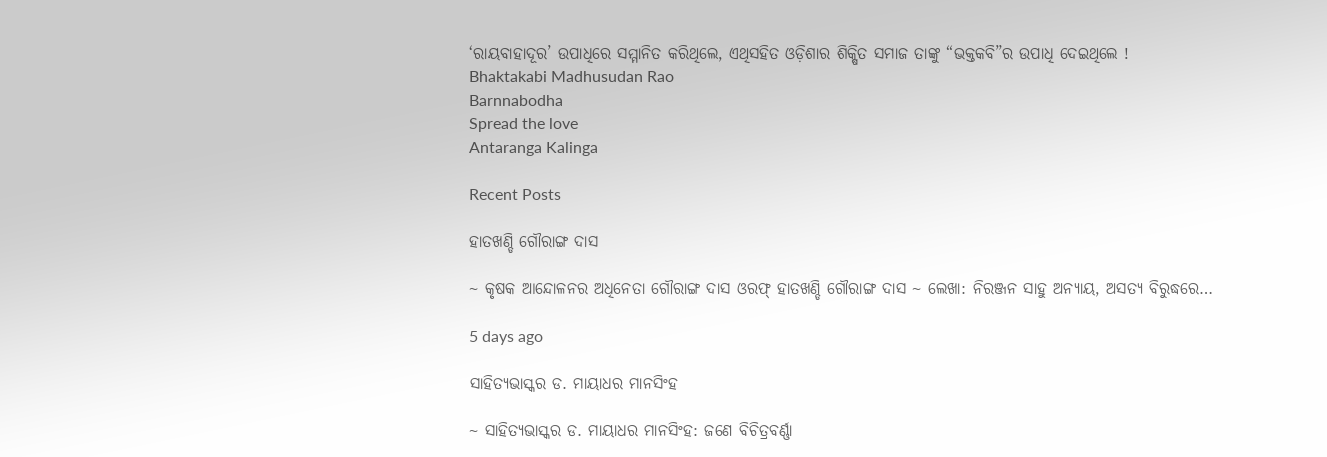‘ରାୟବାହାଦୂର’ ଉପାଧିରେ ସମ୍ମାନିତ କରିଥିଲେ, ଏଥିସହିତ ଓଡ଼ିଶାର ଶିକ୍ଷିତ ସମାଜ ତାଙ୍କୁ “ଭକ୍ତକବି”ର ଉପାଧି ଦେଇଥିଲେ !
Bhaktakabi Madhusudan Rao
Barnnabodha
Spread the love
Antaranga Kalinga

Recent Posts

ହାତଖଣ୍ଡି ଗୌରାଙ୍ଗ ଦାସ

~ କୃଷକ ଆନ୍ଦୋଳନର ଅଧିନେତା ଗୌରାଙ୍ଗ ଦାସ ଓରଫ୍ ହାତଖଣ୍ଡି ଗୌରାଙ୍ଗ ଦାସ ~ ଲେଖା: ନିରଞ୍ଜନ ସାହୁ ଅନ୍ୟାୟ, ଅସତ୍ୟ ବିରୁଦ୍ଧରେ…

5 days ago

ସାହିତ୍ୟଭାସ୍କର ଡ. ମାୟାଧର ମାନସିଂହ

~ ସାହିତ୍ୟଭାସ୍କର ଡ. ମାୟାଧର ମାନସିଂହ: ଜଣେ ବିଚିତ୍ରବର୍ଣ୍ଣା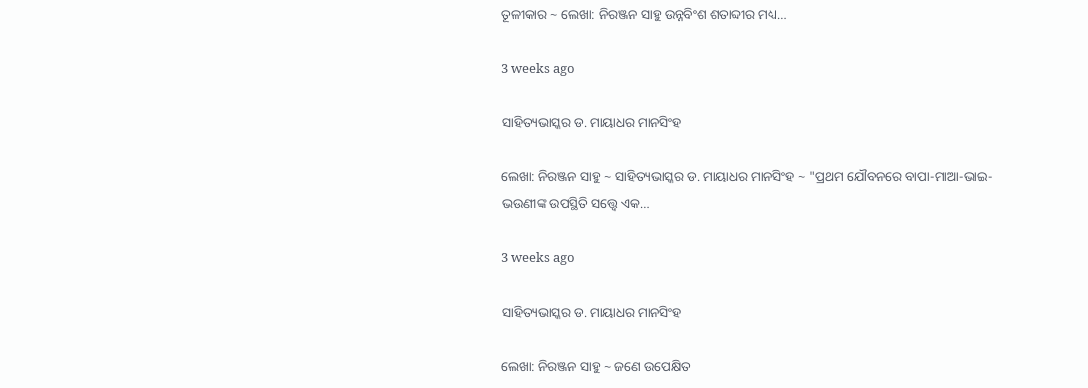ତୂଳୀକାର ~ ଲେଖା: ନିରଞ୍ଜନ ସାହୁ ଉନ୍ନବିଂଶ ଶତାବ୍ଦୀର ମଧ୍ୟ…

3 weeks ago

ସାହିତ୍ୟଭାସ୍କର ଡ. ମାୟାଧର ମାନସିଂହ

ଲେଖା: ନିରଞ୍ଜନ ସାହୁ ~ ସାହିତ୍ୟଭାସ୍କର ଡ. ମାୟାଧର ମାନସିଂହ ~ "ପ୍ରଥମ ଯୌବନରେ ବାପା-ମାଆ-ଭାଇ-ଭଉଣୀଙ୍କ ଉପସ୍ଥିତି ସତ୍ତ୍ୱେ ଏକ…

3 weeks ago

ସାହିତ୍ୟଭାସ୍କର ଡ. ମାୟାଧର ମାନସିଂହ

ଲେଖା: ନିରଞ୍ଜନ ସାହୁ ~ ଜଣେ ଉପେକ୍ଷିତ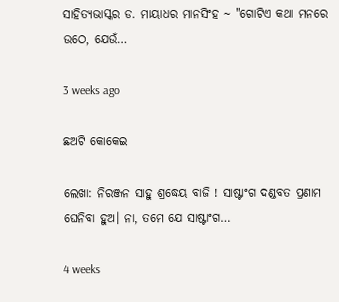ସାହିତ୍ୟଭାସ୍କର ଡ. ମାୟାଧର ମାନସିଂହ ~ "ଗୋଟିଏ କଥା ମନରେ ଉଠେ, ଯେଉଁ…

3 weeks ago

ଛଅଟି କୋକେଇ

ଲେଖା: ନିରଞ୍ଜନ ସାହୁ ଶ୍ରଦ୍ଧେୟ ବାଜି ! ସାଷ୍ଟାଂଗ ଦଣ୍ଡବତ ପ୍ରଣାମ ଘେନିବା ହୁଅ। ନା, ତମେ ଯେ ସାଷ୍ଟାଂଗ…

4 weeks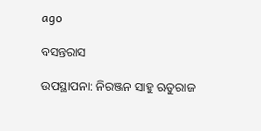ago

ବସନ୍ତରାସ

ଉପସ୍ଥାପନା: ନିରଞ୍ଜନ ସାହୁ ଋତୁରାଜ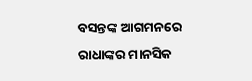ବସନ୍ତଙ୍କ ଆଗମନରେ ରାଧାଙ୍କର ମାନସିକ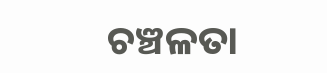ଚଞ୍ଚଳତା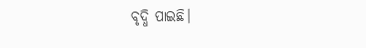ବୃଦ୍ଧି ପାଇଛି।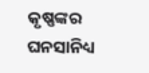କୃଷ୍ଣଙ୍କର ଘନସାନିଧ୍ୟ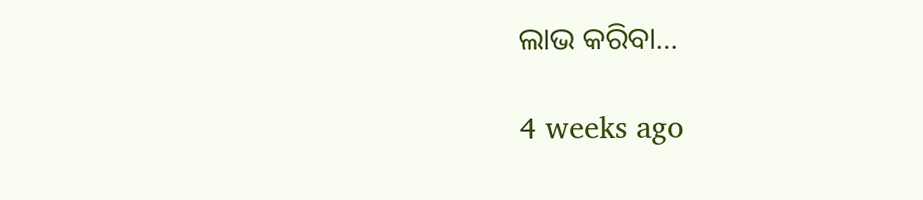ଲାଭ କରିବା…

4 weeks ago